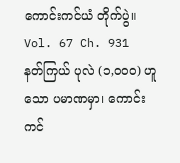ကောင်းကင်ယံ တိုက်ပွဲ။
Vol. 67 Ch. 931
နတ်ကြယ် ပုလဲ (၁,၀၀၀) ဟူသော ပမာဏမှာ၊ ကောင်းကင်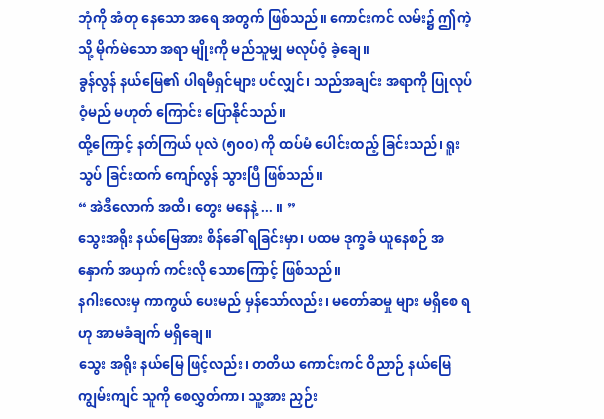ဘုံကို အံတု နေသော အရေ အတွက် ဖြစ်သည်။ ကောင်းကင် လမ်း၌ ဤကဲ့သို့ မိုက်မဲသော အရာ မျိုးကို မည်သူမျှ မလုပ်ဝံ့ ခဲ့ချေ။
ခွန်လွန် နယ်မြေ၏ ပါရမီရှင်များ ပင်လျှင်၊ သည်အချင်း အရာကို ပြုလုပ် ဝံ့မည် မဟုတ် ကြောင်း ပြောနိုင်သည်။
ထို့ကြောင့် နတ်ကြယ် ပုလဲ (၅၀၀) ကို ထပ်မံ ပေါင်းထည့် ခြင်းသည်၊ ရူးသွပ် ခြင်းထက် ကျော်လွန် သွားပြီ ဖြစ်သည်။
“ အဲဒီလောက် အထိ၊ တွေး မနေနဲ့ ... ။ ”
သွေးအရိုး နယ်မြေအား စိန်ခေါ် ရခြင်းမှာ၊ ပထမ ဒုက္ခခံ ယူနေစဉ် အနှောက် အယှက် ကင်းလို သောကြောင့် ဖြစ်သည်။
နဂါးလေးမှ ကာကွယ် ပေးမည် မှန်သော်လည်း၊ မတော်ဆမှု များ မရှိစေ ရဟု အာမခံချက် မရှိချေ။
သွေး အရိုး နယ်မြေ ဖြင့်လည်း၊ တတိယ ကောင်းကင် ဝိညာဉ် နယ်မြေ ကျွမ်းကျင် သူကို စေလွှတ်ကာ၊ သူ့အား ညှဉ်း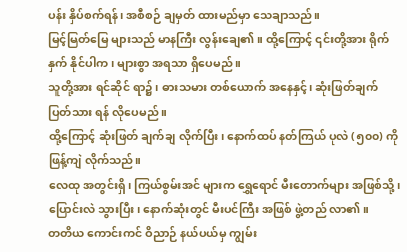ပန်း နှိပ်စက်ရန်၊ အစီစဉ် ချမှတ် ထားမည်မှာ သေချာသည်။
မြင့်မြတ်မြေ များသည် မာနကြီး လွန်းချေ၏။ ထို့ကြောင့် ၎င်းတို့အား ရိုက်နှက် နိုင်ပါက၊ များစွာ အရသာ ရှိပေမည်။
သူတို့အား ရင်ဆိုင် ရာ၌၊ ဓားသမား တစ်ယောက် အနေနှင့်၊ ဆုံးဖြတ်ချက် ပြတ်သား ရန် လိုပေမည်။
ထို့ကြောင့် ဆုံးဖြတ် ချက်ချ လိုက်ပြီး၊ နောက်ထပ် နတ်ကြယ် ပုလဲ (၅၀၀) ကို ဖြန့်ကျဲ လိုက်သည်။
လေထု အတွင်းရှိ၊ ကြယ်စွမ်းအင် များက ရွှေရောင် မီးတောက်များ အဖြစ်သို့၊ ပြောင်းလဲ သွားပြီး၊ နောက်ဆုံးတွင် မီးပင်ကြီး အဖြစ် ဖွဲ့တည် လာ၏။
တတိယ ကောင်းကင် ဝိညာဉ် နယ်ပယ်မှ ကျွမ်း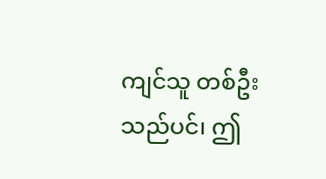ကျင်သူ တစ်ဦး သည်ပင်၊ ဤ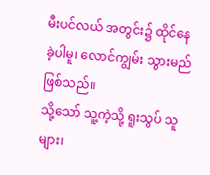မီးပင်လယ် အတွင်း၌ ထိုင်နေ ခဲ့ပါမူ၊ လောင်ကျွမ်း သွားမည် ဖြစ်သည်။
သို့သော် သူ့ကဲ့သို့ ရူးသွပ် သူများ၊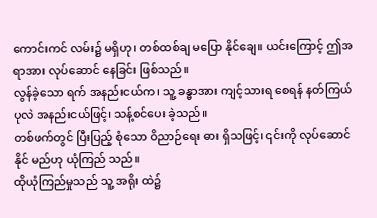ကောင်းကင် လမ်း၌ မရှိဟု၊ တစ်ထစ်ချ မပြော နိုင်ချေ။ ယင်းကြောင့် ဤအရာအား လုပ်ဆောင် နေခြင်း ဖြစ်သည်။
လွန်ခဲ့သော ရက် အနည်းငယ်က၊ သူ့ ခန္ဓာအား ကျင့်သားရ စေရန် နတ်ကြယ် ပုလဲ အနည်းငယ်ဖြင့်၊ သန့်စင်ပေး ခဲ့သည်။
တစ်ဖက်တွင် ပြီးပြည့် စုံသော ဝိညာဉ်ရေး ဓား ရှိသဖြင့်၊ ၎င်းကို လုပ်ဆောင်နိုင် မည်ဟု ယုံကြည် သည်။
ထိုယုံကြည်မှုသည် သူ့ အရိုး ထဲ၌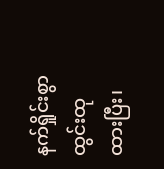နက်ရှိုင်းစွာ ထွင်းထု ထားပြီး၊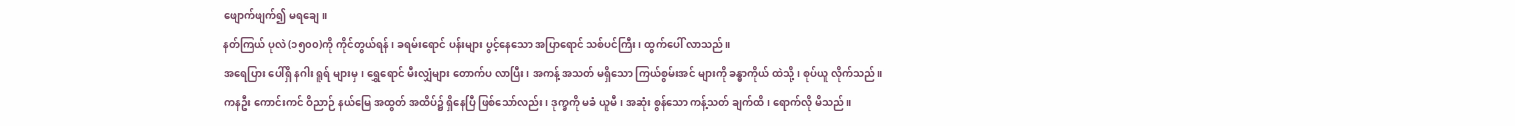ဖျောက်ဖျက်၍ မရချေ။
နတ်ကြယ် ပုလဲ (၁၅၀၀)ကို ကိုင်တွယ်ရန်၊ ခရမ်းရောင် ပန်းများ ပွင့်နေသော အပြာရောင် သစ်ပင်ကြီး၊ ထွက်ပေါ် လာသည်။
အရေပြား ပေါ်ရှိ နဂါး ရူရ် များမှ၊ ရွှေရောင် မီးလျှံများ တောက်ပ လာပြီး၊ အကန့် အသတ် မရှိသော ကြယ်စွမ်းအင် များကို ခန္ဓာကိုယ် ထဲသို့၊ စုပ်ယူ လိုက်သည်။
ကနဦး ကောင်းကင် ဝိညာဉ် နယ်မြေ အထွတ် အထိပ်၌ ရှိနေပြီ ဖြစ်သော်လည်း၊ ဒုက္ခကို မခံ ယူမီ၊ အဆုံး စွန်သော ကန့်သတ် ချက်ထိ၊ ရောက်လို မိသည်။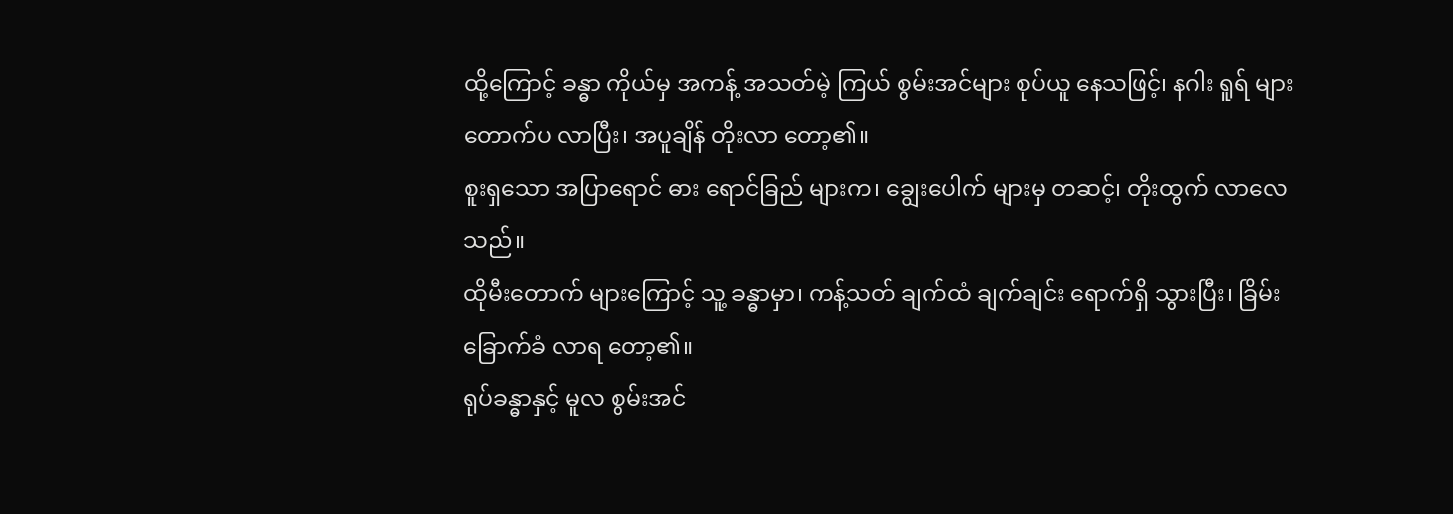ထို့ကြောင့် ခန္ဓာ ကိုယ်မှ အကန့် အသတ်မဲ့ ကြယ် စွမ်းအင်များ စုပ်ယူ နေသဖြင့်၊ နဂါး ရူရ် များ တောက်ပ လာပြီး၊ အပူချိန် တိုးလာ တော့၏။
စူးရှသော အပြာရောင် ဓား ရောင်ခြည် များက၊ ချွေးပေါက် များမှ တဆင့်၊ တိုးထွက် လာလေသည်။
ထိုမီးတောက် များကြောင့် သူ့ ခန္ဓာမှာ၊ ကန့်သတ် ချက်ထံ ချက်ချင်း ရောက်ရှိ သွားပြီး၊ ခြိမ်းခြောက်ခံ လာရ တော့၏။
ရုပ်ခန္ဓာနှင့် မူလ စွမ်းအင်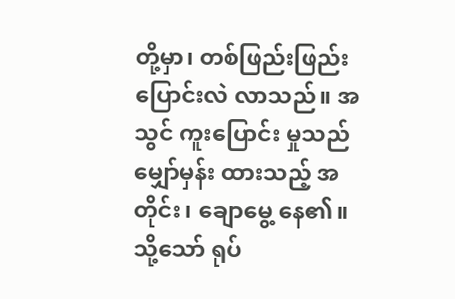တို့မှာ၊ တစ်ဖြည်းဖြည်း ပြောင်းလဲ လာသည်။ အသွင် ကူးပြောင်း မှုသည် မျှော်မှန်း ထားသည့် အတိုင်း၊ ချောမွေ့ နေ၏။
သို့သော် ရုပ်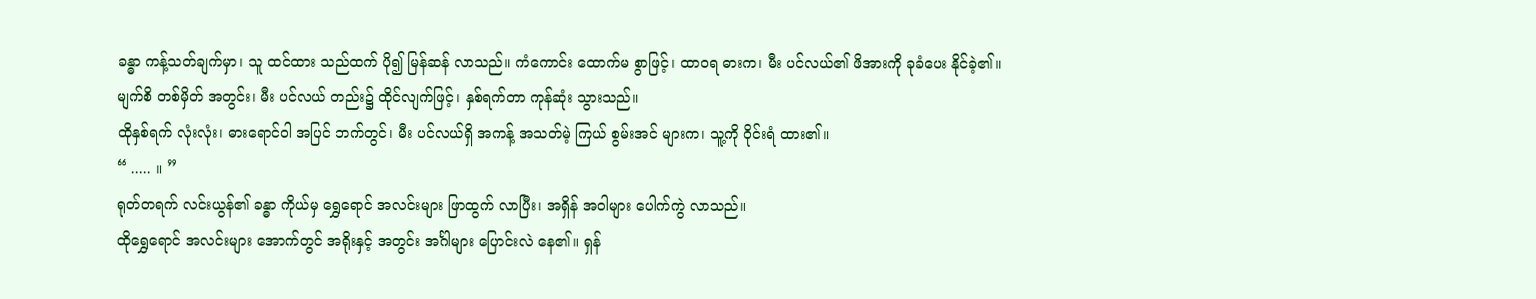ခန္ဓာ ကန့်သတ်ချက်မှာ၊ သူ ထင်ထား သည်ထက် ပို၍ မြန်ဆန် လာသည်။ ကံကောင်း ထောက်မ စွာဖြင့်၊ ထာဝရ ဓားက၊ မီး ပင်လယ်၏ ဖိအားကို ခုခံပေး နိုင်ခဲ့၏။
မျက်စိ တစ်မှိတ် အတွင်း၊ မီး ပင်လယ် တည်း၌ ထိုင်လျက်ဖြင့်၊ နှစ်ရက်တာ ကုန်ဆုံး သွားသည်။
ထိုနှစ်ရက် လုံးလုံး၊ ဓားရောင်ဝါ အပြင် ဘက်တွင်၊ မီး ပင်လယ်ရှိ အကန့် အသတ်မဲ့ ကြယ် စွမ်းအင် များက၊ သူ့ကို ဝိုင်းရံ ထား၏။
“ ..... ။ ”
ရုတ်တရက် လင်းယွန်၏ ခန္ဓာ ကိုယ်မှ ရွှေရောင် အလင်းများ ဖြာထွက် လာပြီး၊ အရှိန် အဝါများ ပေါက်ကွဲ လာသည်။
ထိုရွှေရောင် အလင်းများ အောက်တွင် အရိုးနှင့် အတွင်း အင်္ဂါများ ပြောင်းလဲ နေ၏။ ရှန်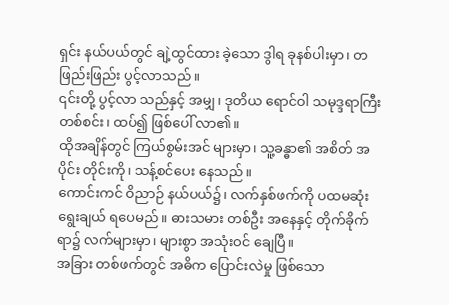ရှင်း နယ်ပယ်တွင် ချဲ့ထွင်ထား ခဲ့သော ဒွါရ ခုနစ်ပါးမှာ၊ တဖြည်းဖြည်း ပွင့်လာသည်။
၎င်းတို့ ပွင့်လာ သည်နှင့် အမျှ၊ ဒုတိယ ရောင်ဝါ သမုဒ္ဒရာကြီး တစ်စင်း၊ ထပ်၍ ဖြစ်ပေါ် လာ၏။
ထိုအချိန်တွင် ကြယ်စွမ်းအင် များမှာ၊ သူ့ခန္ဓာ၏ အစိတ် အပိုင်း တိုင်းကို၊ သန့်စင်ပေး နေသည်။
ကောင်းကင် ဝိညာဉ် နယ်ပယ်၌၊ လက်နှစ်ဖက်ကို ပထမဆုံး ရွေးချယ် ရပေမည်။ ဓားသမား တစ်ဦး အနေနှင့် တိုက်ခိုက် ရာ၌ လက်များမှာ၊ များစွာ အသုံးဝင် ချေပြီ။
အခြား တစ်ဖက်တွင် အဓိက ပြောင်းလဲမှု ဖြစ်သော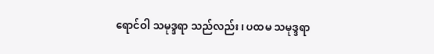ရောင်ဝါ သမုဒ္ဒရာ သည်လည်း၊ ပထမ သမုဒ္ဒရာ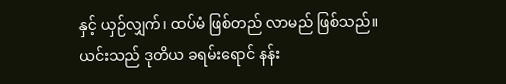နှင့် ယှဉ်လျှက်၊ ထပ်မံ ဖြစ်တည် လာမည် ဖြစ်သည်။
ယင်းသည် ဒုတိယ ခရမ်းရောင် နန်း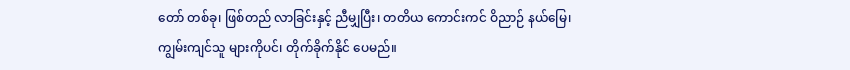တော် တစ်ခု၊ ဖြစ်တည် လာခြင်းနှင့် ညီမျှပြီး၊ တတိယ ကောင်းကင် ဝိညာဉ် နယ်မြေ၊ ကျွမ်းကျင်သူ များကိုပင်၊ တိုက်ခိုက်နိုင် ပေမည်။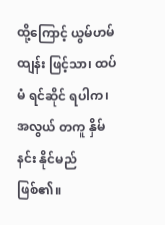ထို့ကြောင့် ယွမ်ဟမ်ထျန်း ဖြင့်သာ၊ ထပ်မံ ရင်ဆိုင် ရပါက၊ အလွယ် တကူ နှိမ်နင်း နိုင်မည် ဖြစ်၏။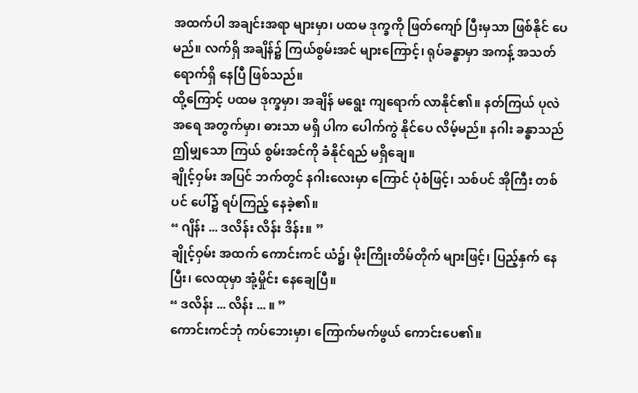အထက်ပါ အချင်းအရာ များမှာ၊ ပထမ ဒုက္ခကို ဖြတ်ကျော် ပြီးမှသာ ဖြစ်နိုင် ပေမည်။ လက်ရှိ အချိန်၌ ကြယ်စွမ်းအင် များကြောင့်၊ ရုပ်ခန္ဓာမှာ အကန့် အသတ် ရောက်ရှိ နေပြီ ဖြစ်သည်။
ထို့ကြောင့် ပထမ ဒုက္ခမှာ၊ အချိန် မရွေး ကျရောက် လာနိုင်၏။ နတ်ကြယ် ပုလဲ အရေ အတွက်မှာ၊ ဓားသာ မရှိ ပါက ပေါက်ကွဲ နိုင်ပေ လိမ့်မည်။ နဂါး ခန္ဓာသည် ဤမျှသော ကြယ် စွမ်းအင်ကို ခံနိုင်ရည် မရှိချေ။
ချိုင့်ဝှမ်း အပြင် ဘက်တွင် နဂါးလေးမှာ ကြောင် ပုံစံဖြင့်၊ သစ်ပင် အိုကြီး တစ်ပင် ပေါ်၌ ရပ်ကြည့် နေခဲ့၏။
“ ဂျိန်း ... ဒလိန်း လိန်း ဒိန်း။ ”
ချိုင့်ဝှမ်း အထက် ကောင်းကင် ယံ၌၊ မိုးကြိုးတိမ်တိုက် များဖြင့်၊ ပြည့်နှက် နေပြီး၊ လေထုမှာ အုံ့မှိုင်း နေချေပြီ။
“ ဒလိန်း ... လိန်း ... ။ ”
ကောင်းကင်ဘုံ ကပ်ဘေးမှာ၊ ကြောက်မက်ဖွယ် ကောင်းပေ၏။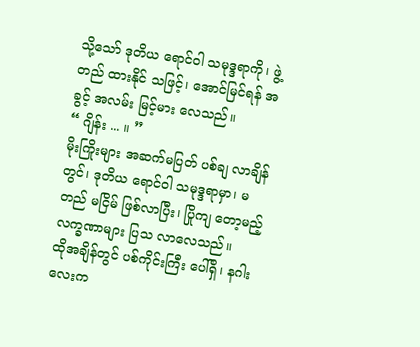သို့သော် ဒုတိယ ရောင်ဝါ သမုဒ္ဒရာကို၊ ဖွဲ့တည် ထားနိုင် သဖြင့်၊ အောင်မြင်ရန် အခွင့် အလမ်း မြင့်မား လေသည်။
“ ဂျိန်း ... ။ ”
မိုးကြိုးများ အဆက်မပြတ် ပစ်ချ လာချိန်တွင်၊ ဒုတိယ ရောင်ဝါ သမုဒ္ဒရာမှာ၊ မတည် မငြိမ် ဖြစ်လာပြီး၊ ပြိုကျ တော့မည့် လက္ခဏာများ ပြသ လာလေသည်။
ထိုအချိန်တွင် ပစ်ကိုင်းကြီး ပေါ်ရှိ၊ နဂါးလေးက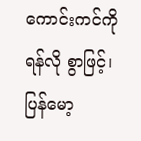ကောင်းကင်ကို ရန်လို စွာဖြင့်၊ ပြန်မော့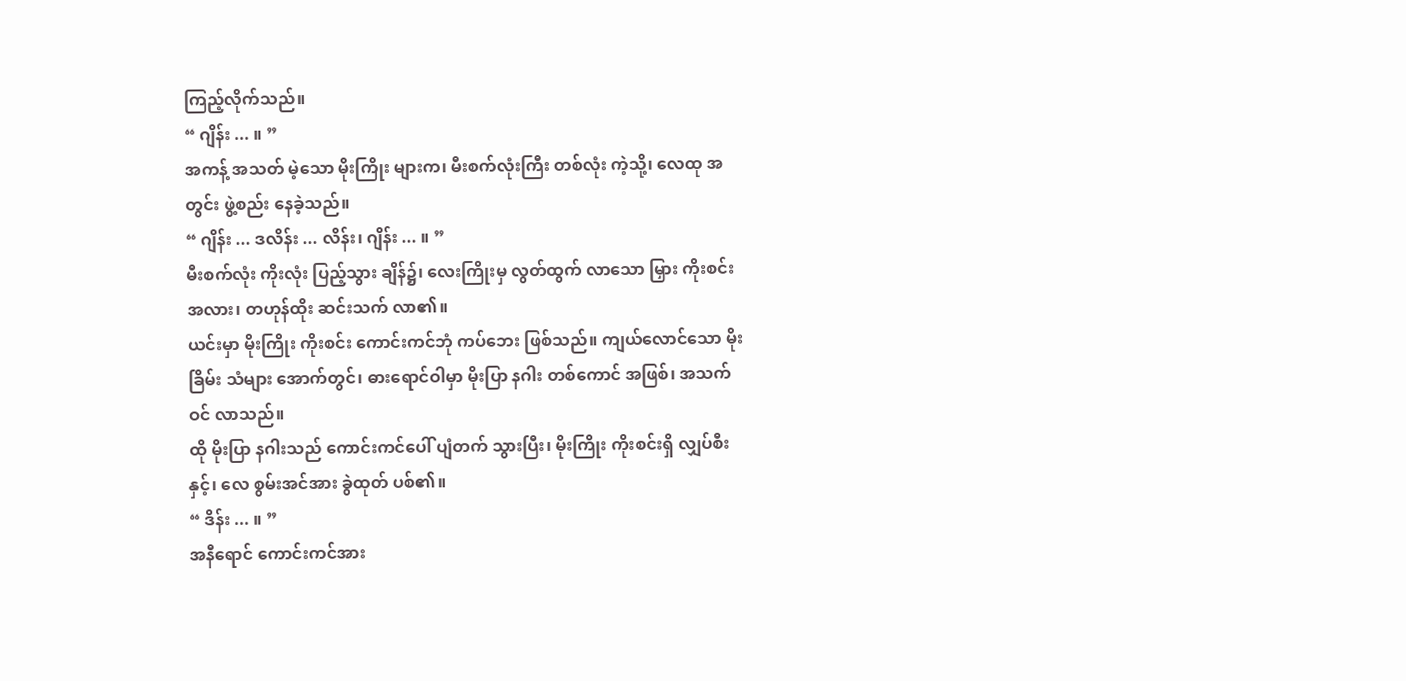ကြည့်လိုက်သည်။
“ ဂျိန်း ... ။ ”
အကန့် အသတ် မဲ့သော မိုးကြိုး များက၊ မီးစက်လုံးကြီး တစ်လုံး ကဲ့သို့၊ လေထု အတွင်း ဖွဲ့စည်း နေခဲ့သည်။
“ ဂျိန်း ... ဒလိန်း ... လိန်း၊ ဂျိန်း ... ။ ”
မီးစက်လုံး ကိုးလုံး ပြည့်သွား ချိန်၌၊ လေးကြိုးမှ လွတ်ထွက် လာသော မြှား ကိုးစင်း အလား၊ တဟုန်ထိုး ဆင်းသက် လာ၏။
ယင်းမှာ မိုးကြိုး ကိုးစင်း ကောင်းကင်ဘုံ ကပ်ဘေး ဖြစ်သည်။ ကျယ်လောင်သော မိုးခြိမ်း သံများ အောက်တွင်၊ ဓားရောင်ဝါမှာ မိုးပြာ နဂါး တစ်ကောင် အဖြစ်၊ အသက်ဝင် လာသည်။
ထို မိုးပြာ နဂါးသည် ကောင်းကင်ပေါ် ပျံတက် သွားပြီး၊ မိုးကြိုး ကိုးစင်းရှိ လျှပ်စီးနှင့်၊ လေ စွမ်းအင်အား ခွဲထုတ် ပစ်၏။
“ ဒိန်း ... ။ ”
အနီရောင် ကောင်းကင်အား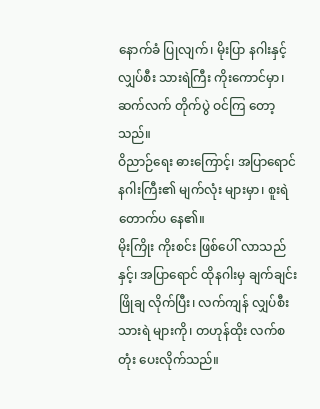နောက်ခံ ပြုလျက်၊ မိုးပြာ နဂါးနှင့် လျှပ်စီး သားရဲကြီး ကိုးကောင်မှာ၊ ဆက်လက် တိုက်ပွဲ ဝင်ကြ တော့သည်။
ဝိညာဉ်ရေး ဓားကြောင့်၊ အပြာရောင် နဂါးကြီး၏ မျက်လုံး များမှာ၊ စူးရဲ တောက်ပ နေ၏။
မိုးကြိုး ကိုးစင်း ဖြစ်ပေါ် လာသည်နှင့်၊ အပြာရောင် ထိုနဂါးမှ ချက်ချင်း ဖြိုချ လိုက်ပြီး၊ လက်ကျန် လျှပ်စီး သားရဲ များကို၊ တဟုန်ထိုး လက်စတုံး ပေးလိုက်သည်။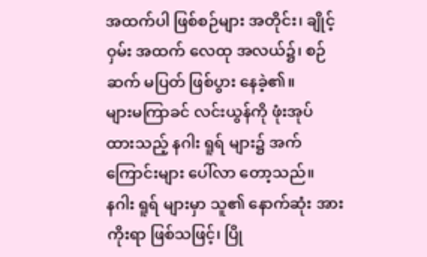အထက်ပါ ဖြစ်စဉ်များ အတိုင်း၊ ချိုင့်ဝှမ်း အထက် လေထု အလယ်၌၊ စဉ်ဆက် မပြတ် ဖြစ်ပွား နေခဲ့၏။
များမကြာခင် လင်းယွန်ကို ဖုံးအုပ် ထားသည့် နဂါး ရူရ် များ၌ အက်ကြောင်းများ ပေါ်လာ တော့သည်။
နဂါး ရူရ် များမှာ သူ၏ နောက်ဆုံး အားကိုးရာ ဖြစ်သဖြင့်၊ ပြို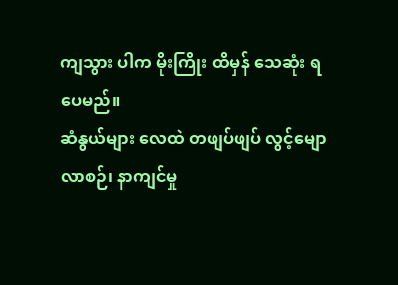ကျသွား ပါက မိုးကြိုး ထိမှန် သေဆုံး ရပေမည်။
ဆံနွယ်များ လေထဲ တဖျပ်ဖျပ် လွင့်မျော လာစဉ်၊ နာကျင်မှု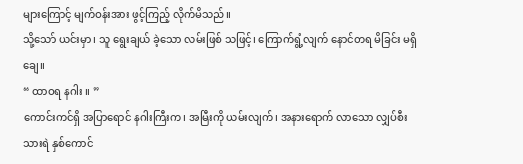များကြောင့် မျက်ဝန်းအား ဖွင့်ကြည့် လိုက်မိသည်။
သို့သော် ယင်းမှာ၊ သူ ရွေးချယ် ခဲ့သော လမ်းဖြစ် သဖြင့်၊ ကြောက်ရွံ့လျက် နောင်တရ မိခြင်း မရှိချေ။
“ ထာဝရ နဂါး ။ ”
ကောင်းကင်ရှိ အပြာရောင် နဂါးကြီးက၊ အမြီးကို ယမ်းလျက်၊ အနားရောက် လာသော လျှပ်စီး သားရဲ နှစ်ကောင်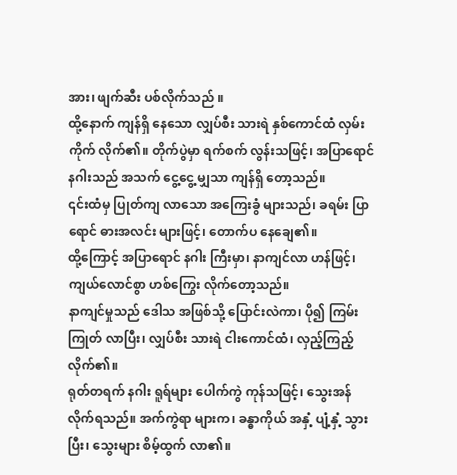အား၊ ဖျက်ဆီး ပစ်လိုက်သည် ။
ထို့နောက် ကျန်ရှိ နေသော လျှပ်စီး သားရဲ နှစ်ကောင်ထံ လှမ်းကိုက် လိုက်၏။ တိုက်ပွဲမှာ ရက်စက် လွန်းသဖြင့်၊ အပြာရောင် နဂါးသည် အသက် ငွေ့ငွေ့ မျှသာ ကျန်ရှိ တော့သည်။
၎င်းထံမှ ပြုတ်ကျ လာသော အကြေးခွံ များသည်၊ ခရမ်း ပြာရောင် ဓားအလင်း များဖြင့်၊ တောက်ပ နေချေ၏။
ထို့ကြောင့် အပြာရောင် နဂါး ကြီးမှာ၊ နာကျင်လာ ဟန်ဖြင့်၊ ကျယ်လောင်စွာ ဟစ်ကြွေး လိုက်တော့သည်။
နာကျင်မှုသည် ဒေါသ အဖြစ်သို့ ပြောင်းလဲကာ၊ ပို၍ ကြမ်းကြုတ် လာပြီး၊ လျှပ်စီး သားရဲ ငါးကောင်ထံ၊ လှည့်ကြည့် လိုက်၏။
ရုတ်တရက် နဂါး ရူရ်များ ပေါက်ကွဲ ကုန်သဖြင့်၊ သွေးအန် လိုက်ရသည်။ အက်ကွဲရာ များက၊ ခန္ဓာကိုယ် အနှံ့ ပျံ့နှံ့ သွားပြီး၊ သွေးများ စိမ့်ထွက် လာ၏။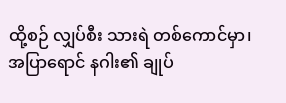ထို့စဉ် လျှပ်စီး သားရဲ တစ်ကောင်မှာ၊ အပြာရောင် နဂါး၏ ချုပ်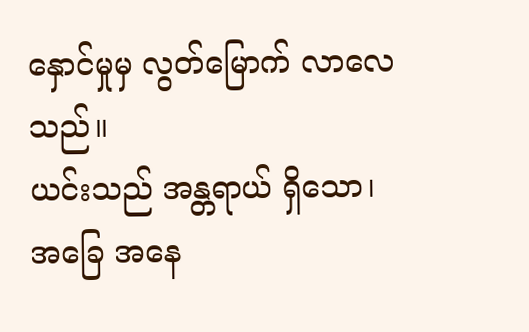နှောင်မှုမှ လွတ်မြောက် လာလေသည်။
ယင်းသည် အန္တရာယ် ရှိသော၊ အခြေ အနေ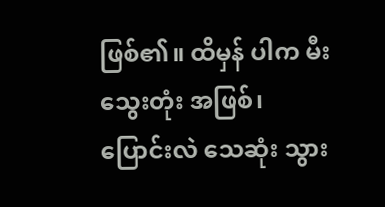ဖြစ်၏။ ထိမှန် ပါက မီးသွေးတုံး အဖြစ်၊ ပြောင်းလဲ သေဆုံး သွား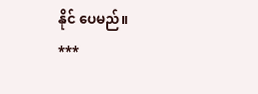နိုင် ပေမည်။
***